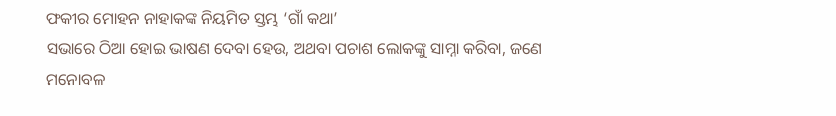ଫକୀର ମୋହନ ନାହାକଙ୍କ ନିୟମିତ ସ୍ତମ୍ଭ ‘ଗାଁ କଥା’
ସଭାରେ ଠିଆ ହୋଇ ଭାଷଣ ଦେବା ହେଉ, ଅଥବା ପଚାଶ ଲୋକଙ୍କୁ ସାମ୍ନା କରିବା, ଜଣେ ମନୋବଳ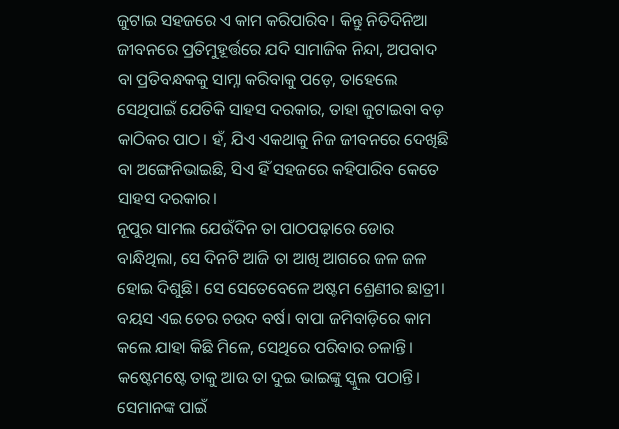ଜୁଟାଇ ସହଜରେ ଏ କାମ କରିପାରିବ। କିନ୍ତୁ ନିତିଦିନିଆ ଜୀବନରେ ପ୍ରତିମୁହୂର୍ତ୍ତରେ ଯଦି ସାମାଜିକ ନିନ୍ଦା, ଅପବାଦ ବା ପ୍ରତିବନ୍ଧକକୁ ସାମ୍ନା କରିବାକୁ ପଡ଼େ, ତାହେଲେ ସେଥିପାଇଁ ଯେତିକି ସାହସ ଦରକାର, ତାହା ଜୁଟାଇବା ବଡ଼ କାଠିକର ପାଠ। ହଁ, ଯିଏ ଏକଥାକୁ ନିଜ ଜୀବନରେ ଦେଖିଛି ବା ଅଙ୍ଗେନିଭାଇଛି, ସିଏ ହିଁ ସହଜରେ କହିପାରିବ କେତେ ସାହସ ଦରକାର।
ନୂପୁର ସାମଲ ଯେଉଁଦିନ ତା ପାଠପଢ଼ାରେ ଡୋର ବାନ୍ଧିଥିଲା, ସେ ଦିନଟି ଆଜି ତା ଆଖି ଆଗରେ ଜଳ ଜଳ ହୋଇ ଦିଶୁଛି। ସେ ସେତେବେଳେ ଅଷ୍ଟମ ଶ୍ରେଣୀର ଛାତ୍ରୀ। ବୟସ ଏଇ ତେର ଚଉଦ ବର୍ଷ। ବାପା ଜମିବାଡ଼ିରେ କାମ କଲେ ଯାହା କିଛି ମିଳେ, ସେଥିରେ ପରିବାର ଚଳାନ୍ତି। କଷ୍ଟେମଷ୍ଟେ ତାକୁ ଆଉ ତା ଦୁଇ ଭାଇଙ୍କୁ ସ୍କୁଲ ପଠାନ୍ତି। ସେମାନଙ୍କ ପାଇଁ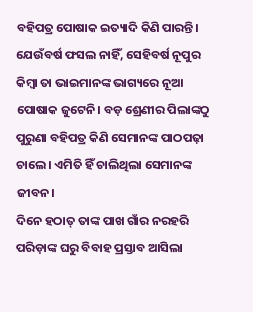ବହିପତ୍ର ପୋଷାକ ଇତ୍ୟାଦି କିଣି ପାରନ୍ତି। ଯେଉଁବର୍ଷ ଫସଲ ନାହିଁ, ସେହିବର୍ଷ ନୂପୁର କିମ୍ବା ତା ଭାଇମାନଙ୍କ ଭାଗ୍ୟରେ ନୂଆ ପୋଷାକ ଜୁଟେନି। ବଡ଼ ଶ୍ରେଣୀର ପିଲାଙ୍କଠୁ ପୁରୁଣା ବହିପତ୍ର କିଣି ସେମାନଙ୍କ ପାଠପଢ଼ା ଚାଲେ। ଏମିତି ହିଁ ଚାଲିଥିଲା ସେମାନଙ୍କ ଜୀବନ।
ଦିନେ ହଠାତ୍ ତାଙ୍କ ପାଖ ଗାଁର ନରହରି ପରିଡ଼ାଙ୍କ ଘରୁ ବିବାହ ପ୍ରସ୍ତାବ ଆସିଲା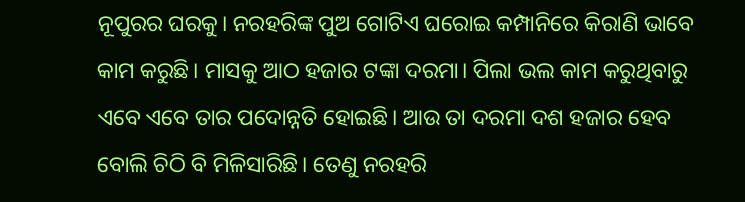ନୂପୁରର ଘରକୁ। ନରହରିଙ୍କ ପୁଅ ଗୋଟିଏ ଘରୋଇ କମ୍ପାନିରେ କିରାଣି ଭାବେ କାମ କରୁଛି। ମାସକୁ ଆଠ ହଜାର ଟଙ୍କା ଦରମା। ପିଲା ଭଲ କାମ କରୁଥିବାରୁ ଏବେ ଏବେ ତାର ପଦୋନ୍ନତି ହୋଇଛି। ଆଉ ତା ଦରମା ଦଶ ହଜାର ହେବ ବୋଲି ଚିଠି ବି ମିଳିସାରିଛି। ତେଣୁ ନରହରି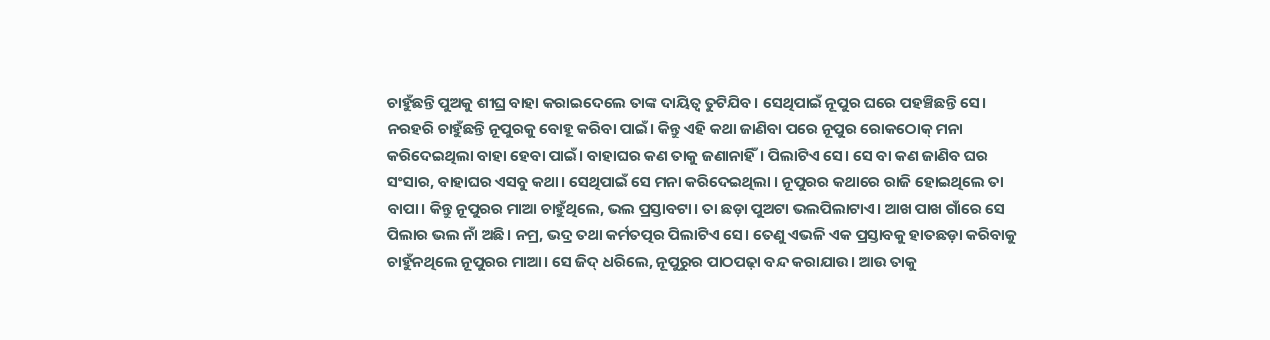ଚାହୁଁଛନ୍ତି ପୁଅକୁ ଶୀଘ୍ର ବାହା କରାଇଦେଲେ ତାଙ୍କ ଦାୟିତ୍ୱ ତୁଟିଯିବ। ସେଥିପାଇଁ ନୂପୁର ଘରେ ପହଞ୍ଚିଛନ୍ତି ସେ। ନରହରି ଚାହୁଁଛନ୍ତି ନୂପୁରକୁ ବୋହୂ କରିବା ପାଇଁ। କିନ୍ତୁ ଏହି କଥା ଜାଣିବା ପରେ ନୂପୁର ରୋକଠୋକ୍ ମନା କରିଦେଇଥିଲା ବାହା ହେବା ପାଇଁ। ବାହାଘର କଣ ତାକୁ ଜଣାନାହିଁ। ପିଲାଟିଏ ସେ। ସେ ବା କଣ ଜାଣିବ ଘର ସଂସାର, ବାହାଘର ଏସବୁ କଥା। ସେଥିପାଇଁ ସେ ମନା କରିଦେଇଥିଲା । ନୂପୁରର କଥାରେ ରାଜି ହୋଇଥିଲେ ତା ବାପା। କିନ୍ତୁ ନୂପୁରର ମାଆ ଚାହୁଁଥିଲେ, ଭଲ ପ୍ରସ୍ତାବଟା। ତା ଛଡ଼ା ପୁଅଟା ଭଲପିଲାଟାଏ। ଆଖ ପାଖ ଗାଁରେ ସେ ପିଲାର ଭଲ ନାଁ ଅଛି। ନମ୍ର, ଭଦ୍ର ତଥା କର୍ମତତ୍ପର ପିଲାଟିଏ ସେ। ତେଣୁ ଏଭଳି ଏକ ପ୍ରସ୍ତାବକୁ ହାତଛଡ଼ା କରିବାକୁ ଚାହୁଁନଥିଲେ ନୂପୁରର ମାଆ। ସେ ଜିଦ୍ ଧରିଲେ, ନୂପୁରୁର ପାଠପଢ଼ା ବନ୍ଦ କରାଯାଉ। ଆଉ ତାକୁ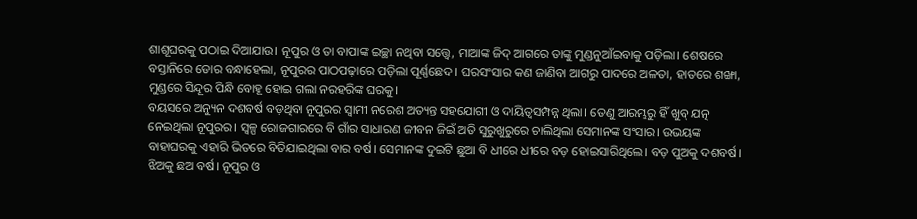ଶାଶୂଘରକୁ ପଠାଇ ଦିଆଯାଉ। ନୂପୁର ଓ ତା ବାପାଙ୍କ ଇଚ୍ଛା ନଥିବା ସତ୍ତ୍ୱେ, ମାଆଙ୍କ ଜିଦ୍ ଆଗରେ ତାଙ୍କୁ ମୁଣ୍ଡନୁଆଁଇବାକୁ ପଡ଼ିଲା। ଶେଷରେ ବସ୍ତାନିରେ ଡୋର ବନ୍ଧାହେଲା, ନୂପୁରର ପାଠପଢ଼ାରେ ପଡ଼ିଲା ପୂର୍ଣ୍ଣଛେଦ। ଘରସଂସାର କଣ ଜାଣିବା ଆଗରୁ ପାଦରେ ଅଳତା, ହାତରେ ଶଙ୍ଖା, ମୁଣ୍ଡରେ ସିନ୍ଦୂର ପିନ୍ଧି ବୋହୂ ହୋଇ ଗଲା ନରହରିଙ୍କ ଘରକୁ।
ବୟସରେ ଅନ୍ୟୁନ ଦଶବର୍ଷ ବଡ଼ଥିବା ନୂପୁରର ସ୍ୱାମୀ ନରେଶ ଅତ୍ୟନ୍ତ ସହଯୋଗୀ ଓ ଦାୟିତ୍ୱସମ୍ପନ୍ନ ଥିଲା। ତେଣୁ ଆରମ୍ଭରୁ ହିଁ ଖୁବ୍ ଯତ୍ନ ନେଇଥିଲା ନୂପୁରର। ସ୍ୱଳ୍ପ ରୋଜଗାରରେ ବି ଗାଁର ସାଧାରଣ ଜୀବନ ଜିଇଁ ଅତି ସୁରୁଖୁରୁରେ ଚାଲିଥିଲା ସେମାନଙ୍କ ସଂସାର। ଉଭୟଙ୍କ ବାହାଘରକୁ ଏହାରି ଭିତରେ ବିତିଯାଇଥିଲା ବାର ବର୍ଷ। ସେମାନଙ୍କ ଦୁଇଟି ଛୁଆ ବି ଧୀରେ ଧୀରେ ବଡ଼ ହୋଇସାରିଥିଲେ। ବଡ଼ ପୁଅକୁ ଦଶବର୍ଷ। ଝିଅକୁ ଛଅ ବର୍ଷ। ନୂପୁର ଓ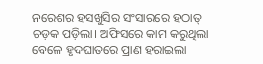ନରେଶର ହସଖୁସିର ସଂସାରରେ ହଠାତ୍ ଚଡ଼କ ପଡ଼ିଲା। ଅଫିସରେ କାମ କରୁଥିଲା ବେଳେ ହୃଦଘାତରେ ପ୍ରାଣ ହରାଇଲା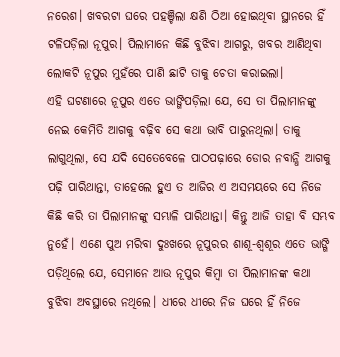ନରେଶ। ଖବରଟା ଘରେ ପହଞ୍ଚିଲା କ୍ଷଣି ଠିଆ ହୋଇଥିବା ସ୍ଥାନରେ ହିଁ ଟଳିପଡ଼ିଲା ନୂପୁର। ପିଲାମାନେ କିଛି ବୁଝିବା ଆଗରୁ, ଖବର ଆଣିଥିବା ଲୋକଟି ନୂପୁର ମୁହଁରେ ପାଣି ଛାଟି ତାକୁ ଚେତା କରାଇଲା।
ଏହି ଘଟଣାରେ ନୂପୁର ଏତେ ଭାଙ୍ଗିପଡ଼ିଲା ଯେ, ସେ ତା ପିଲାମାନଙ୍କୁ ନେଇ କେମିତି ଆଗକୁ ବଢ଼ିବ ସେ କଥା ଭାବି ପାରୁନଥିଲା। ତାକୁ ଲାଗୁଥିଲା, ସେ ଯଦି ସେତେବେଳେ ପାଠପଢ଼ାରେ ଡୋର ନବାନ୍ଧି ଆଗକୁ ପଢ଼ି ପାରିଥାନ୍ତା, ତାହେଲେ ହୁଏ ତ ଆଜିର ଏ ଅସମୟରେ ସେ ନିଜେ କିଛି କରି ତା ପିଲାମାନଙ୍କୁ ସମ୍ଭାଳି ପାରିଥାନ୍ତା। କିନ୍ତୁ ଆଜି ତାହା ବି ସମ୍ଭବ ନୁହେଁ। ଏଣେ ପୁଅ ମରିବା ଦୁଃଖରେ ନୂପୁରର ଶାଶୂ-ଶ୍ୱଶୂର ଏତେ ଭାଙ୍ଗି ପଡ଼ିଥିଲେ ଯେ, ସେମାନେ ଆଉ ନୂପୁର କିମ୍ବା ତା ପିଲାମାନଙ୍କ କଥା ବୁଝିବା ଅବସ୍ଥାରେ ନଥିଲେ। ଧୀରେ ଧୀରେ ନିଜ ଘରେ ହିଁ ନିଜେ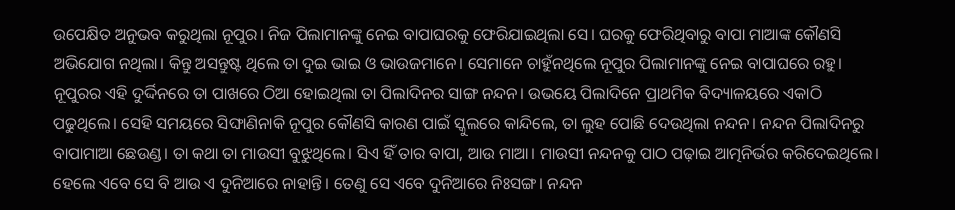ଉପେକ୍ଷିତ ଅନୁଭବ କରୁଥିଲା ନୂପୁର। ନିଜ ପିଲାମାନଙ୍କୁ ନେଇ ବାପାଘରକୁ ଫେରିଯାଇଥିଲା ସେ। ଘରକୁ ଫେରିଥିବାରୁ ବାପା ମାଆଙ୍କ କୌଣସି ଅଭିଯୋଗ ନଥିଲା। କିନ୍ତୁ ଅସନ୍ତୁଷ୍ଟ ଥିଲେ ତା ଦୁଇ ଭାଇ ଓ ଭାଉଜମାନେ। ସେମାନେ ଚାହୁଁନଥିଲେ ନୂପୁର ପିଲାମାନଙ୍କୁ ନେଇ ବାପାଘରେ ରହୁ।
ନୂପୁରର ଏହି ଦୁର୍ଦ୍ଦିନରେ ତା ପାଖରେ ଠିଆ ହୋଇଥିଲା ତା ପିଲାଦିନର ସାଙ୍ଗ ନନ୍ଦନ। ଉଭୟେ ପିଲାଦିନେ ପ୍ରାଥମିକ ବିଦ୍ୟାଳୟରେ ଏକାଠି ପଢୁଥିଲେ। ସେହି ସମୟରେ ସିଙ୍ଘାଣିନାକି ନୂପୁର କୌଣସି କାରଣ ପାଇଁ ସ୍କୁଲରେ କାନ୍ଦିଲେ, ତା ଲୁହ ପୋଛି ଦେଉଥିଲା ନନ୍ଦନ। ନନ୍ଦନ ପିଲାଦିନରୁ ବାପାମାଆ ଛେଉଣ୍ଡ। ତା କଥା ତା ମାଉସୀ ବୁଝୁଥିଲେ। ସିଏ ହିଁ ତାର ବାପା, ଆଉ ମାଆ। ମାଉସୀ ନନ୍ଦନକୁ ପାଠ ପଢ଼ାଇ ଆତ୍ମନିର୍ଭର କରିଦେଇଥିଲେ। ହେଲେ ଏବେ ସେ ବି ଆଉ ଏ ଦୁନିଆରେ ନାହାନ୍ତି। ତେଣୁ ସେ ଏବେ ଦୁନିଆରେ ନିଃସଙ୍ଗ। ନନ୍ଦନ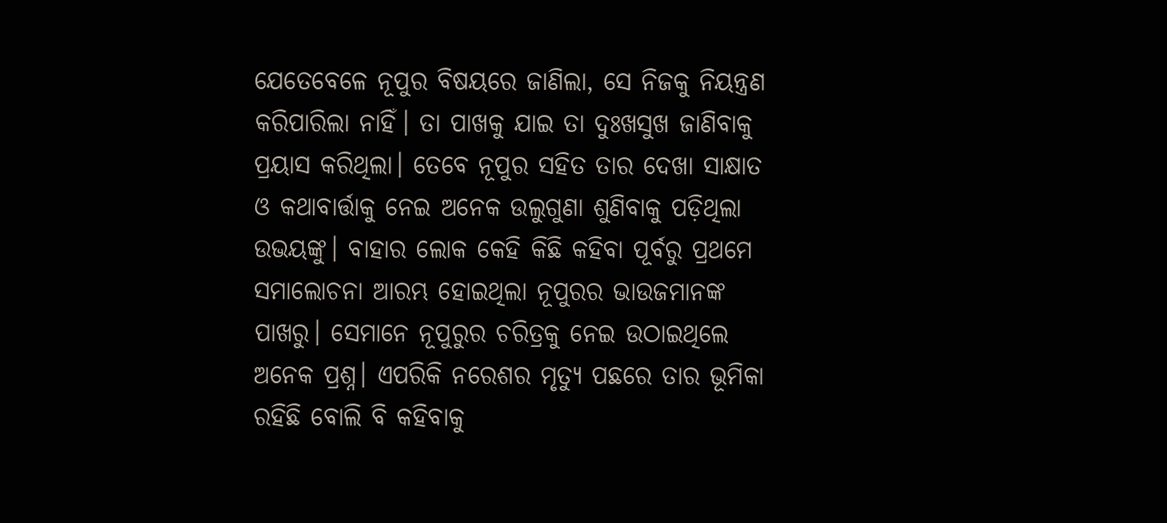ଯେତେବେଳେ ନୂପୁର ବିଷୟରେ ଜାଣିଲା, ସେ ନିଜକୁ ନିୟନ୍ତ୍ରଣ କରିପାରିଲା ନାହିଁ। ତା ପାଖକୁ ଯାଇ ତା ଦୁଃଖସୁଖ ଜାଣିବାକୁ ପ୍ରୟାସ କରିଥିଲା। ତେବେ ନୂପୁର ସହିତ ତାର ଦେଖା ସାକ୍ଷାତ ଓ କଥାବାର୍ତ୍ତାକୁ ନେଇ ଅନେକ ଉଲୁଗୁଣା ଶୁଣିବାକୁ ପଡ଼ିଥିଲା ଉଭୟଙ୍କୁ। ବାହାର ଲୋକ କେହି କିଛି କହିବା ପୂର୍ବରୁ ପ୍ରଥମେ ସମାଲୋଚନା ଆରମ୍ଭ ହୋଇଥିଲା ନୂପୁରର ଭାଉଜମାନଙ୍କ ପାଖରୁ। ସେମାନେ ନୂପୁରୁର ଚରିତ୍ରକୁ ନେଇ ଉଠାଇଥିଲେ ଅନେକ ପ୍ରଶ୍ନ। ଏପରିକି ନରେଶର ମୃତ୍ୟୁ ପଛରେ ତାର ଭୂମିକା ରହିଛି ବୋଲି ବି କହିବାକୁ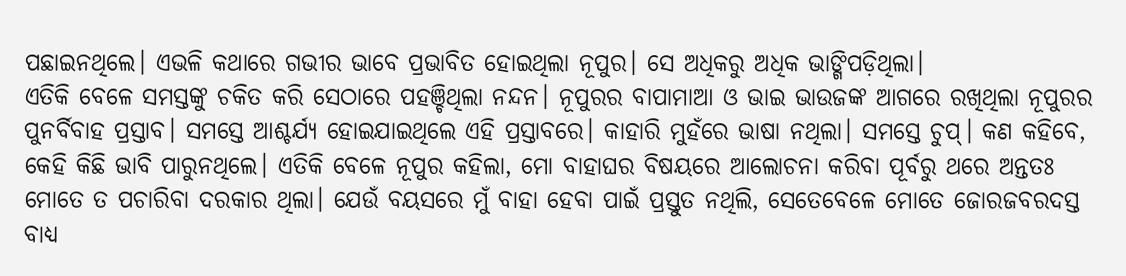ପଛାଇନଥିଲେ। ଏଭଳି କଥାରେ ଗଭୀର ଭାବେ ପ୍ରଭାବିତ ହୋଇଥିଲା ନୂପୁର। ସେ ଅଧିକରୁ ଅଧିକ ଭାଙ୍ଗିପଡ଼ିଥିଲା।
ଏତିକି ବେଳେ ସମସ୍ତଙ୍କୁ ଚକିତ କରି ସେଠାରେ ପହଞ୍ଚିଥିଲା ନନ୍ଦନ। ନୂପୁରର ବାପାମାଆ ଓ ଭାଇ ଭାଉଜଙ୍କ ଆଗରେ ରଖିଥିଲା ନୂପୁରର ପୁନର୍ବିବାହ ପ୍ରସ୍ତାବ। ସମସ୍ତେ ଆଶ୍ଚର୍ଯ୍ୟ ହୋଇଯାଇଥିଲେ ଏହି ପ୍ରସ୍ତାବରେ। କାହାରି ମୁହଁରେ ଭାଷା ନଥିଲା। ସମସ୍ତେ ଚୁପ୍। କଣ କହିବେ, କେହି କିଛି ଭାବି ପାରୁନଥିଲେ। ଏତିକି ବେଳେ ନୂପୁର କହିଲା, ମୋ ବାହାଘର ବିଷୟରେ ଆଲୋଚନା କରିବା ପୂର୍ବରୁ ଥରେ ଅନ୍ତତଃ ମୋତେ ତ ପଚାରିବା ଦରକାର ଥିଲା। ଯେଉଁ ବୟସରେ ମୁଁ ବାହା ହେବା ପାଇଁ ପ୍ରସ୍ତୁତ ନଥିଲି, ସେତେବେଳେ ମୋତେ ଜୋରଜବରଦସ୍ତ ବାଧ୍ୟ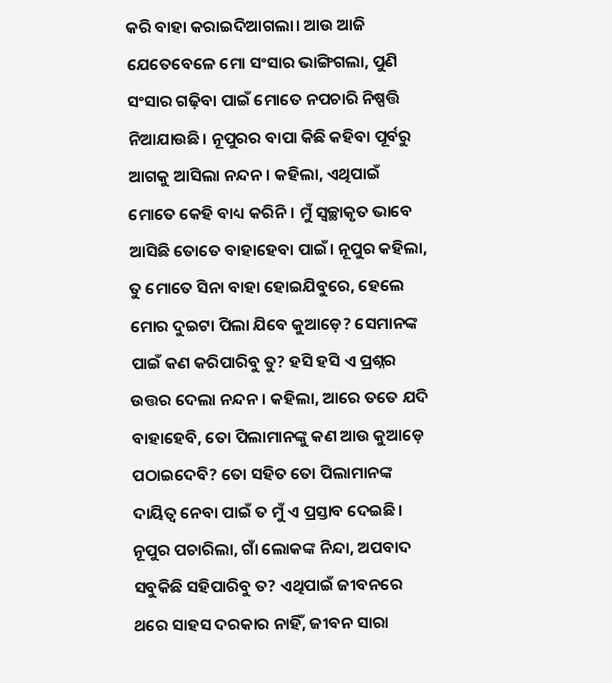କରି ବାହା କରାଇଦିଆଗଲା। ଆଉ ଆଜି ଯେତେବେଳେ ମୋ ସଂସାର ଭାଙ୍ଗିଗଲା, ପୁଣି ସଂସାର ଗଢ଼ିବା ପାଇଁ ମୋତେ ନପଚାରି ନିଷ୍ପତ୍ତି ନିଆଯାଉଛି। ନୂପୁରର ବାପା କିଛି କହିବା ପୂର୍ବରୁ ଆଗକୁ ଆସିଲା ନନ୍ଦନ। କହିଲା, ଏଥିପାଇଁ ମୋତେ କେହି ବାଧ୍ୟ କରିନି। ମୁଁ ସ୍ୱଚ୍ଛାକୃତ ଭାବେ ଆସିଛି ତୋତେ ବାହାହେବା ପାଇଁ। ନୂପୁର କହିଲା, ତୁ ମୋତେ ସିନା ବାହା ହୋଇଯିବୁରେ, ହେଲେ ମୋର ଦୁଇଟା ପିଲା ଯିବେ କୁଆଡ଼େ? ସେମାନଙ୍କ ପାଇଁ କଣ କରିପାରିବୁ ତୁ? ହସି ହସି ଏ ପ୍ରଶ୍ନର ଉତ୍ତର ଦେଲା ନନ୍ଦନ। କହିଲା, ଆରେ ତତେ ଯଦି ବାହାହେବି, ତୋ ପିଲାମାନଙ୍କୁ କଣ ଆଉ କୁଆଡ଼େ ପଠାଇଦେବି? ତୋ ସହିତ ତୋ ପିଲାମାନଙ୍କ ଦାୟିତ୍ୱ ନେବା ପାଇଁ ତ ମୁଁ ଏ ପ୍ରସ୍ତାବ ଦେଇଛି। ନୂପୁର ପଚାରିଲା, ଗାଁ ଲୋକଙ୍କ ନିନ୍ଦା, ଅପବାଦ ସବୁକିଛି ସହିପାରିବୁ ତ? ଏଥିପାଇଁ ଜୀବନରେ ଥରେ ସାହସ ଦରକାର ନାହିଁ, ଜୀବନ ସାରା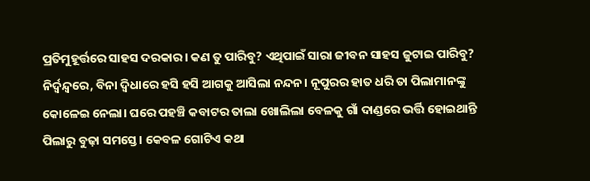ପ୍ରତିମୁହୂର୍ତ୍ତରେ ସାହସ ଦରକାର। କଣ ତୁ ପାରିବୁ? ଏଥିପାଇଁ ସାରା ଜୀବନ ସାହସ ଜୁଟାଇ ପାରିବୁ? ନିର୍ଦ୍ୱନ୍ଦ୍ୱରେ, ବିନା ଦ୍ୱିଧାରେ ହସି ହସି ଆଗକୁ ଆସିଲା ନନ୍ଦନ। ନୂପୁରର ହାତ ଧରି ତା ପିଲାମାନଙ୍କୁ କୋଳେଇ ନେଲା। ଘରେ ପହଞ୍ଚି କବାଟର ତାଲା ଖୋଲିଲା ବେଳକୁ ଗାଁ ଦାଣ୍ଡରେ ଭର୍ତ୍ତି ହୋଇଥାନ୍ତି ପିଲାରୁ ବୁଢ଼ା ସମସ୍ତେ। କେବଳ ଗୋଟିଏ କଥା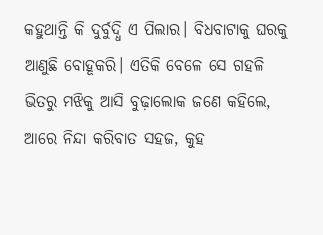କହୁଥାନ୍ତି କି ଦୁର୍ବୁଦ୍ଧି ଏ ପିଲାର। ବିଧବାଟାକୁ ଘରକୁ ଆଣୁଛି ବୋହୂକରି। ଏତିକି ବେଳେ ସେ ଗହଳି ଭିତରୁ ମଝିକୁ ଆସି ବୁଢ଼ାଲୋକ ଜଣେ କହିଲେ, ଆରେ ନିନ୍ଦା କରିବାତ ସହଜ, କୁହ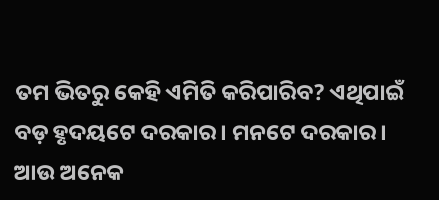ତମ ଭିତରୁ କେହି ଏମିତି କରିପାରିବ? ଏଥିପାଇଁ ବଡ଼ ହୃଦୟଟେ ଦରକାର। ମନଟେ ଦରକାର। ଆଉ ଅନେକ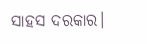ସାହସ ଦରକାର।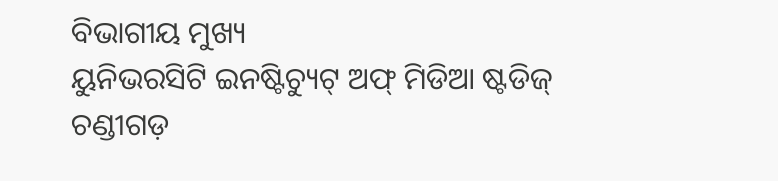ବିଭାଗୀୟ ମୁଖ୍ୟ
ୟୁନିଭରସିଟି ଇନଷ୍ଟିଚ୍ୟୁଟ୍ ଅଫ୍ ମିଡିଆ ଷ୍ଟଡିଜ୍
ଚଣ୍ଡୀଗଡ଼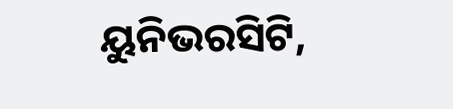ୟୁନିଭରସିଟି,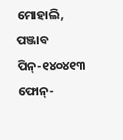ମୋହାଲି, ପଞ୍ଜାବ
ପିନ୍-୧୪୦୪୧୩
ଫୋନ୍-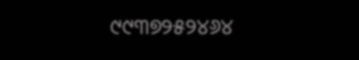୯୯୩୭୨୫୨୪୬୪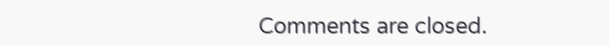Comments are closed.